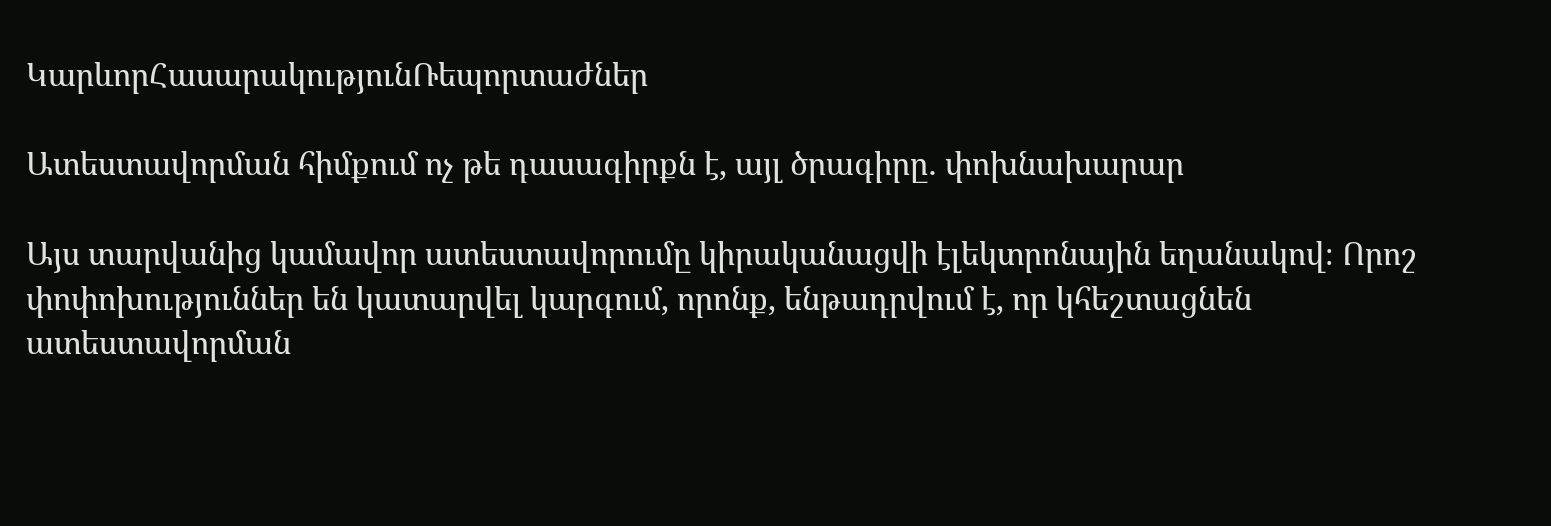ԿարևորՀասարակությունՌեպորտաժներ

Ատեստավորման հիմքում ոչ թե դասագիրքն է, այլ ծրագիրը․ փոխնախարար

Այս տարվանից կամավոր ատեստավորումը կիրականացվի էլեկտրոնային եղանակով։ Որոշ փոփոխություններ են կատարվել կարգում, որոնք, ենթադրվում է, որ կհեշտացնեն ատեստավորման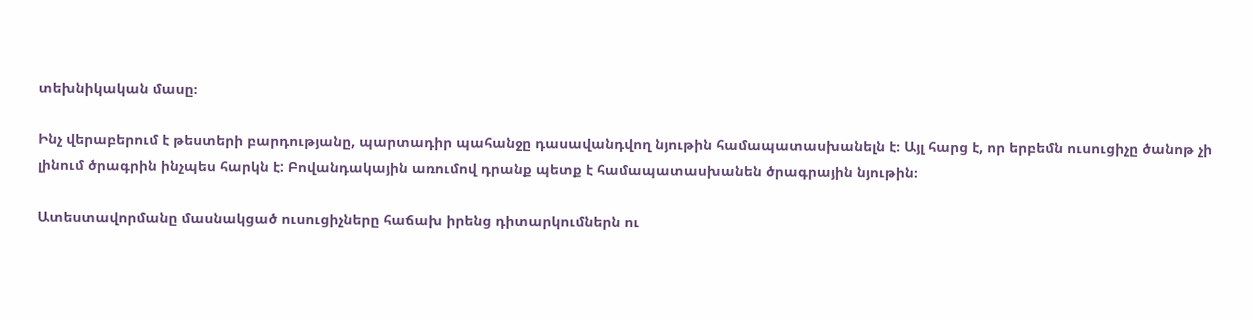տեխնիկական մասը։

Ինչ վերաբերում է թեստերի բարդությանը, պարտադիր պահանջը դասավանդվող նյութին համապատասխանելն է։ Այլ հարց է, որ երբեմն ուսուցիչը ծանոթ չի լինում ծրագրին ինչպես հարկն է: Բովանդակային առումով դրանք պետք է համապատասխանեն ծրագրային նյութին։

Ատեստավորմանը մասնակցած ուսուցիչները հաճախ իրենց դիտարկումներն ու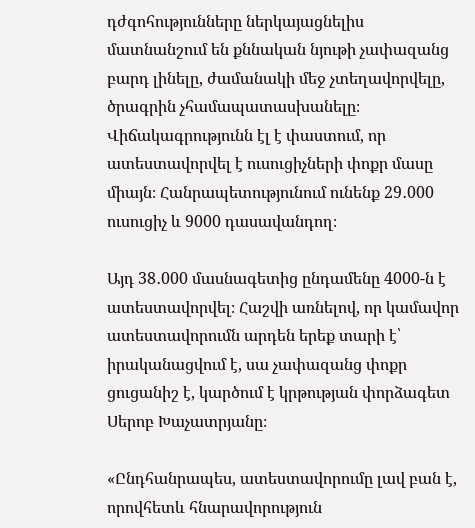դժգոհությունները ներկայացնելիս մատնանշում են քննական նյութի չափազանց բարդ լինելը, ժամանակի մեջ չտեղավորվելը, ծրագրին չհամապատասխանելը։ Վիճակագրությունն էլ է փաստում, որ ատեստավորվել է ուսուցիչների փոքր մասը միայն։ Հանրապետությունում ունենք 29․000 ուսուցիչ և 9000 դասավանդող։

Այդ 38․000 մասնագետից ընդամենը 4000-ն է ատեստավորվել։ Հաշվի առնելով, որ կամավոր ատեստավորումն արդեն երեք տարի է՝ իրականացվում է, սա չափազանց փոքր ցուցանիշ է, կարծում է կրթության փորձագետ Սերոբ Խաչատրյանը։

«Ընդհանրապես, ատեստավորումը լավ բան է, որովհետև հնարավորություն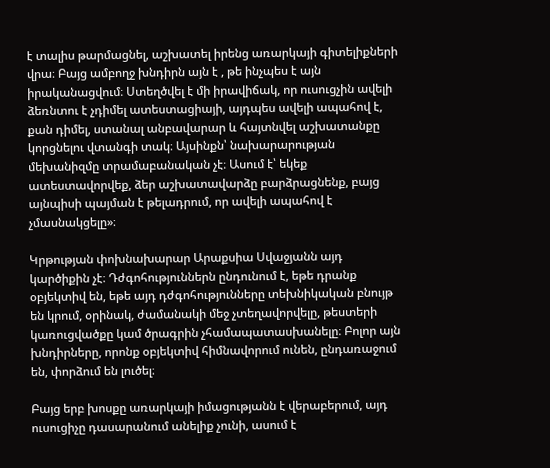է տալիս թարմացնել, աշխատել իրենց առարկայի գիտելիքների վրա։ Բայց ամբողջ խնդիրն այն է , թե ինչպես է այն իրականացվում։ Ստեղծվել է մի իրավիճակ, որ ուսուցչին ավելի ձեռնտու է չդիմել ատեստացիայի, այդպես ավելի ապահով է, քան դիմել, ստանալ անբավարար և հայտնվել աշխատանքը կորցնելու վտանգի տակ։ Այսինքն՝ նախարարության մեխանիզմը տրամաբանական չէ։ Ասում է՝ եկեք ատեստավորվեք, ձեր աշխատավարձը բարձրացնենք, բայց այնպիսի պայման է թելադրում, որ ավելի ապահով է չմասնակցելը»։

Կրթության փոխնախարար Արաքսիա Սվաջյանն այդ կարծիքին չէ։ Դժգոհություններն ընդունում է, եթե դրանք օբյեկտիվ են, եթե այդ դժգոհությունները տեխնիկական բնույթ են կրում, օրինակ, ժամանակի մեջ չտեղավորվելը, թեստերի կառուցվածքը կամ ծրագրին չհամապատասխանելը։ Բոլոր այն խնդիրները, որոնք օբյեկտիվ հիմնավորում ունեն, ընդառաջում են, փորձում են լուծել։

Բայց երբ խոսքը առարկայի իմացությանն է վերաբերում, այդ ուսուցիչը դասարանում անելիք չունի, ասում է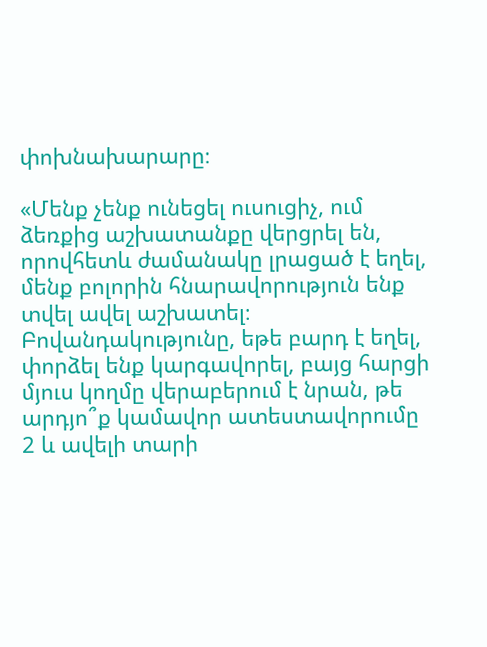փոխնախարարը։

«Մենք չենք ունեցել ուսուցիչ, ում ձեռքից աշխատանքը վերցրել են, որովհետև ժամանակը լրացած է եղել, մենք բոլորին հնարավորություն ենք տվել ավել աշխատել։ Բովանդակությունը, եթե բարդ է եղել, փորձել ենք կարգավորել, բայց հարցի մյուս կողմը վերաբերում է նրան, թե արդյո՞ք կամավոր ատեստավորումը 2 և ավելի տարի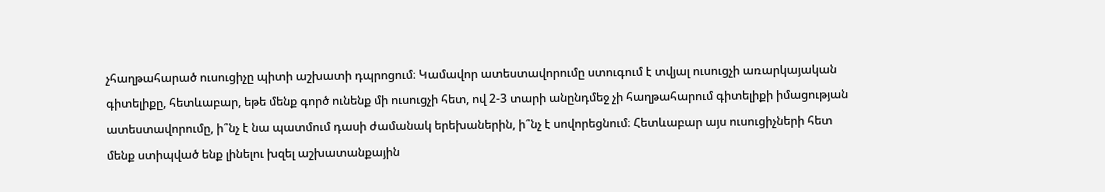չհաղթահարած ուսուցիչը պիտի աշխատի դպրոցում։ Կամավոր ատեստավորումը ստուգում է տվյալ ուսուցչի առարկայական գիտելիքը, հետևաբար, եթե մենք գործ ունենք մի ուսուցչի հետ, ով 2-3 տարի անընդմեջ չի հաղթահարում գիտելիքի իմացության ատեստավորումը, ի՞նչ է նա պատմում դասի ժամանակ երեխաներին, ի՞նչ է սովորեցնում։ Հետևաբար այս ուսուցիչների հետ մենք ստիպված ենք լինելու խզել աշխատանքային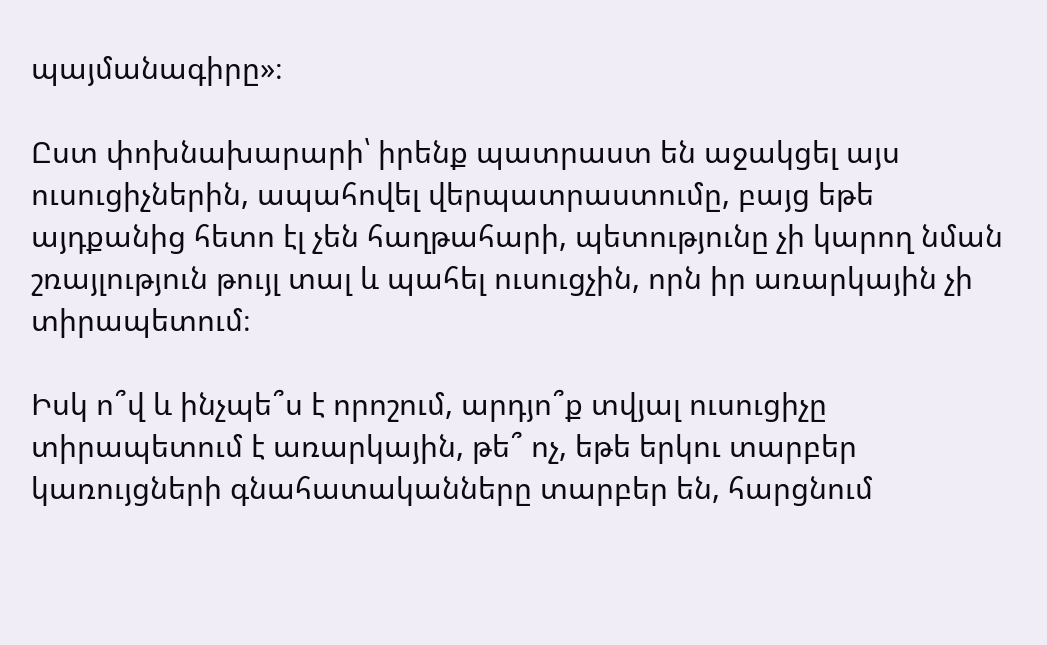պայմանագիրը»։

Ըստ փոխնախարարի՝ իրենք պատրաստ են աջակցել այս ուսուցիչներին, ապահովել վերպատրաստումը, բայց եթե այդքանից հետո էլ չեն հաղթահարի, պետությունը չի կարող նման շռայլություն թույլ տալ և պահել ուսուցչին, որն իր առարկային չի տիրապետում։

Իսկ ո՞վ և ինչպե՞ս է որոշում, արդյո՞ք տվյալ ուսուցիչը տիրապետում է առարկային, թե՞ ոչ, եթե երկու տարբեր կառույցների գնահատականները տարբեր են, հարցնում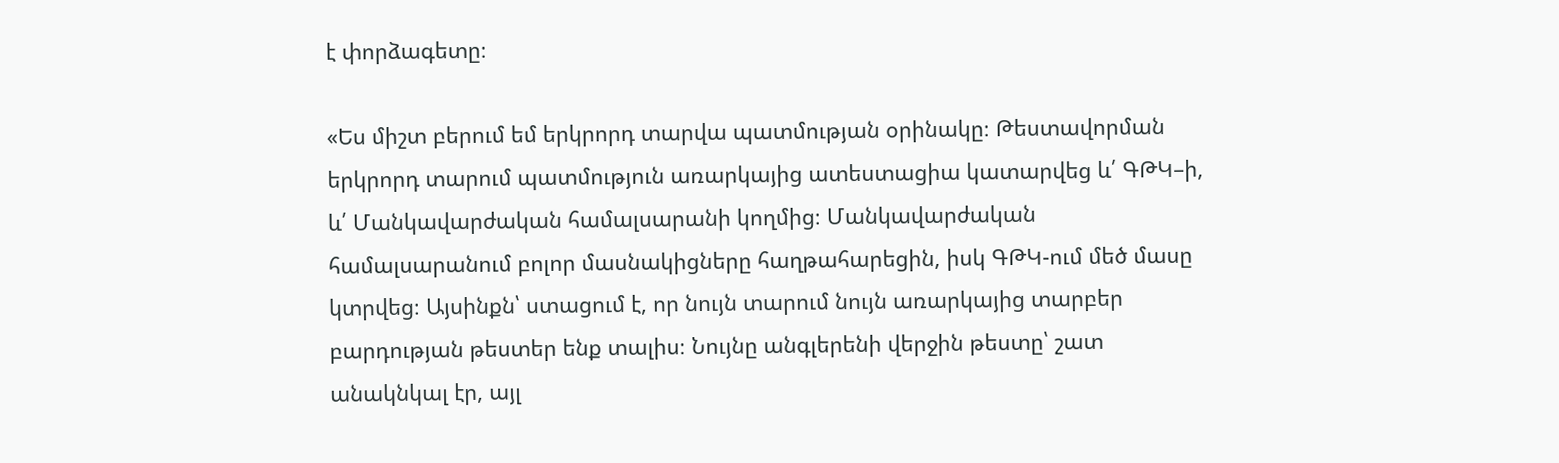է փորձագետը։

«Ես միշտ բերում եմ երկրորդ տարվա պատմության օրինակը։ Թեստավորման երկրորդ տարում պատմություն առարկայից ատեստացիա կատարվեց և՛ ԳԹԿ–ի, և՛ Մանկավարժական համալսարանի կողմից։ Մանկավարժական համալսարանում բոլոր մասնակիցները հաղթահարեցին, իսկ ԳԹԿ-ում մեծ մասը կտրվեց։ Այսինքն՝ ստացում է, որ նույն տարում նույն առարկայից տարբեր բարդության թեստեր ենք տալիս։ Նույնը անգլերենի վերջին թեստը՝ շատ անակնկալ էր, այլ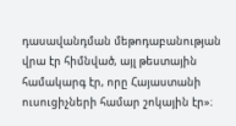դասավանդման մեթոդաբանության վրա էր հիմնված, այլ թեստային համակարգ էր, որը Հայաստանի ուսուցիչների համար շոկային էր»։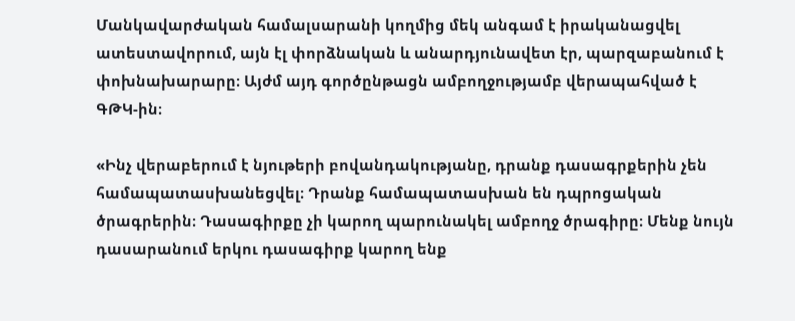Մանկավարժական համալսարանի կողմից մեկ անգամ է իրականացվել ատեստավորում, այն էլ փորձնական և անարդյունավետ էր, պարզաբանում է փոխնախարարը։ Այժմ այդ գործընթացն ամբողջությամբ վերապահված է ԳԹԿ-ին։

«Ինչ վերաբերում է նյութերի բովանդակությանը, դրանք դասագրքերին չեն համապատասխանեցվել։ Դրանք համապատասխան են դպրոցական ծրագրերին։ Դասագիրքը չի կարող պարունակել ամբողջ ծրագիրը։ Մենք նույն դասարանում երկու դասագիրք կարող ենք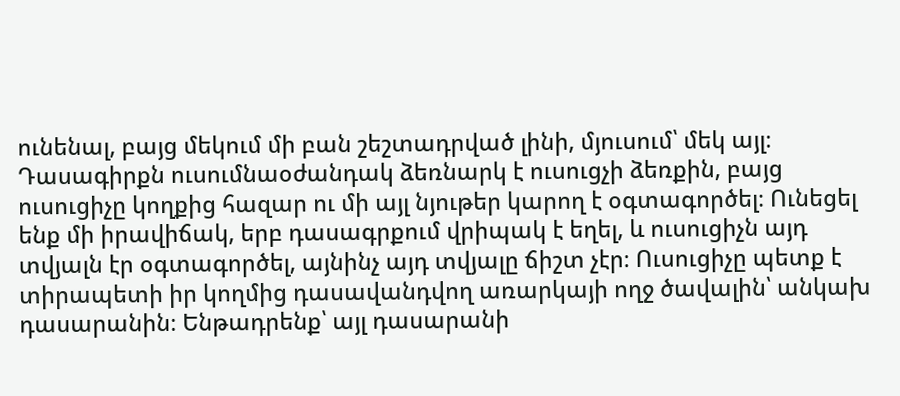ունենալ, բայց մեկում մի բան շեշտադրված լինի, մյուսում՝ մեկ այլ։ Դասագիրքն ուսումնաօժանդակ ձեռնարկ է ուսուցչի ձեռքին, բայց ուսուցիչը կողքից հազար ու մի այլ նյութեր կարող է օգտագործել։ Ունեցել ենք մի իրավիճակ, երբ դասագրքում վրիպակ է եղել, և ուսուցիչն այդ տվյալն էր օգտագործել, այնինչ այդ տվյալը ճիշտ չէր։ Ուսուցիչը պետք է տիրապետի իր կողմից դասավանդվող առարկայի ողջ ծավալին՝ անկախ դասարանին։ Ենթադրենք՝ այլ դասարանի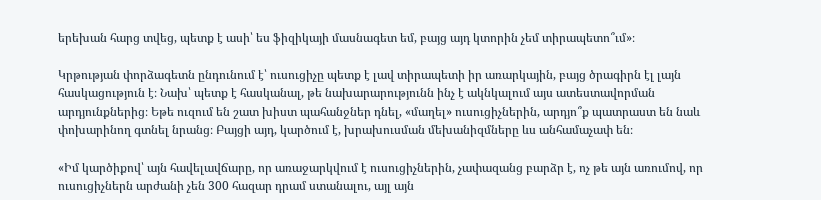երեխան հարց տվեց, պետք է ասի՝ ես ֆիզիկայի մասնագետ եմ, բայց այդ կտորին չեմ տիրապետո՞ւմ»։

Կրթության փորձագետն ընդունում է՝ ուսուցիչը պետք է լավ տիրապետի իր առարկային, բայց ծրագիրն էլ լայն հասկացություն է։ Նախ՝ պետք է հասկանալ, թե նախարարությունն ինչ է ակնկալում այս ատեստավորման արդյունքներից։ Եթե ուզում են շատ խիստ պահանջներ դնել, «մաղել» ուսուցիչներին, արդյո՞ք պատրաստ են նաև փոխարինող գտնել նրանց։ Բայցի այդ, կարծում է, խրախուսման մեխանիզմները ևս անհամաչափ են։

«Իմ կարծիքով՝ այն հավելավճարը, որ առաջարկվում է ուսուցիչներին, չափազանց բարձր է, ոչ թե այն առումով, որ ուսուցիչներն արժանի չեն 300 հազար դրամ ստանալու, այլ այն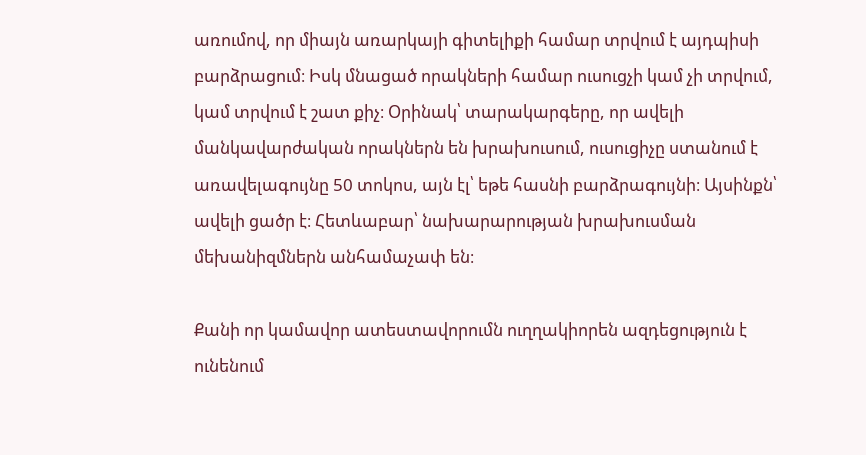առումով, որ միայն առարկայի գիտելիքի համար տրվում է այդպիսի բարձրացում։ Իսկ մնացած որակների համար ուսուցչի կամ չի տրվում, կամ տրվում է շատ քիչ։ Օրինակ՝ տարակարգերը, որ ավելի մանկավարժական որակներն են խրախուսում, ուսուցիչը ստանում է առավելագույնը 50 տոկոս, այն էլ՝ եթե հասնի բարձրագույնի։ Այսինքն՝ ավելի ցածր է։ Հետևաբար՝ նախարարության խրախուսման մեխանիզմներն անհամաչափ են։

Քանի որ կամավոր ատեստավորումն ուղղակիորեն ազդեցություն է ունենում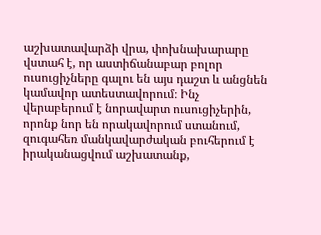աշխատավարձի վրա, փոխնախարարը վստահ է, որ աստիճանաբար բոլոր ուսուցիչները գալու են այս դաշտ և անցնեն կամավոր ատեստավորում։ Ինչ վերաբերում է նորավարտ ուսուցիչերին, որոնք նոր են որակավորում ստանում, զուգահեռ մանկավարժական բուհերում է իրականացվում աշխատանք,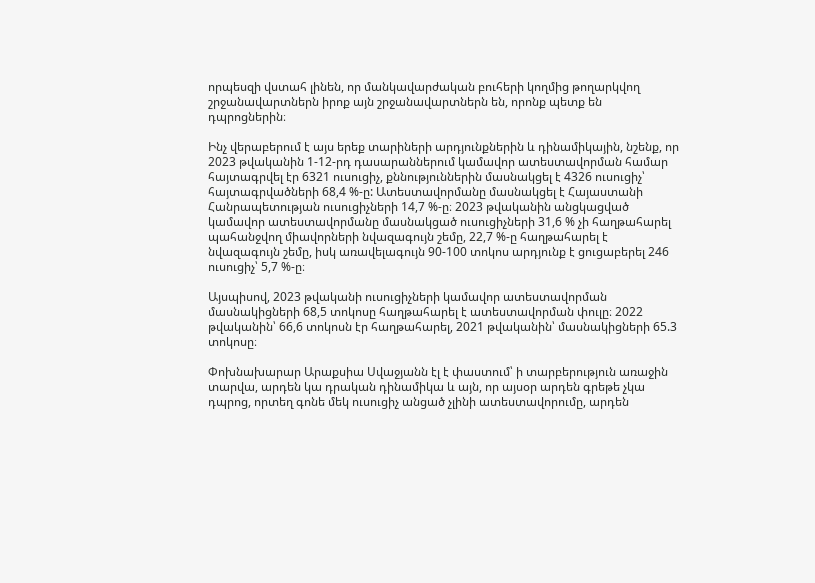որպեսզի վստահ լինեն, որ մանկավարժական բուհերի կողմից թողարկվող շրջանավարտներն իրոք այն շրջանավարտներն են, որոնք պետք են դպրոցներին։

Ինչ վերաբերում է այս երեք տարիների արդյունքներին և դինամիկային, նշենք, որ 2023 թվականին 1-12-րդ դասարաններում կամավոր ատեստավորման համար հայտագրվել էր 6321 ուսուցիչ, քննություններին մասնակցել է 4326 ուսուցիչ՝ հայտագրվածների 68,4 %-ը: Ատեստավորմանը մասնակցել է Հայաստանի Հանրապետության ուսուցիչների 14,7 %-ը։ 2023 թվականին անցկացված կամավոր ատեստավորմանը մասնակցած ուսուցիչների 31,6 % չի հաղթահարել պահանջվող միավորների նվազագույն շեմը, 22,7 %-ը հաղթահարել է նվազագույն շեմը, իսկ առավելագույն 90-100 տոկոս արդյունք է ցուցաբերել 246 ուսուցիչ՝ 5,7 %-ը։

Այսպիսով, 2023 թվականի ուսուցիչների կամավոր ատեստավորման մասնակիցների 68,5 տոկոսը հաղթահարել է ատեստավորման փուլը։ 2022 թվականին՝ 66,6 տոկոսն էր հաղթահարել, 2021 թվականին՝ մասնակիցների 65.3 տոկոսը։

Փոխնախարար Արաքսիա Սվաջյանն էլ է փաստում՝ ի տարբերություն առաջին տարվա, արդեն կա դրական դինամիկա և այն, որ այսօր արդեն գրեթե չկա դպրոց, որտեղ գոնե մեկ ուսուցիչ անցած չլինի ատեստավորումը, արդեն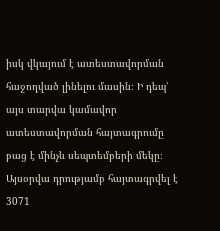իսկ վկայում է ատեստավորման հաջողված լինելու մասին։ Ի դեպ՝ այս տարվա կամավոր ատեստավորման հայտագրումը բաց է մինչև սեպտեմբերի մեկը։ Այսօրվա դրությամբ հայտագրվել է 3071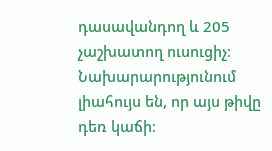դասավանդող և 205 չաշխատող ուսուցիչ։ Նախարարությունում լիահույս են, որ այս թիվը դեռ կաճի։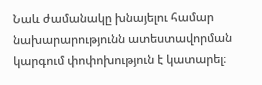Նաև ժամանակը խնայելու համար նախարարությունն ատեստավորման կարգում փոփոխություն է կատարել։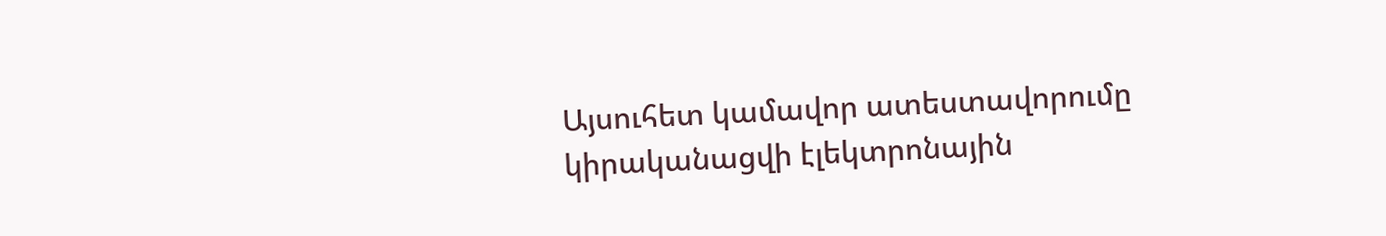Այսուհետ կամավոր ատեստավորումը կիրականացվի էլեկտրոնային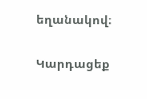եղանակով։

Կարդացեք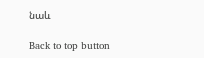նաև

Back to top button